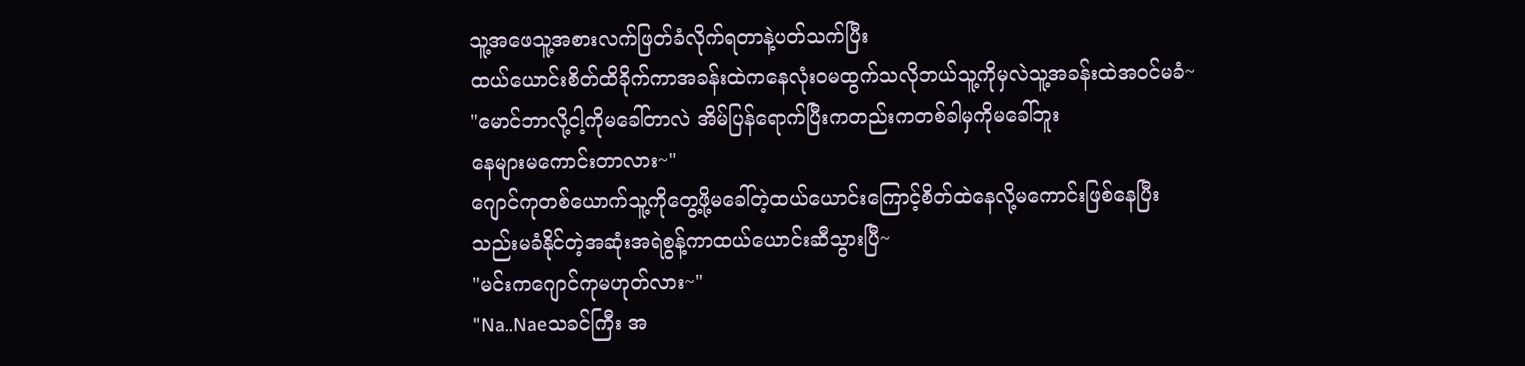သူ့အဖေသူ့အစားလက်ဖြတ်ခံလိုက်ရတာနဲ့ပတ်သက်ပြီး
ထယ်ယောင်းစိတ်ထိခိုက်ကာအခန်းထဲကနေလုံးဝမထွက်သလိုဘယ်သူ့ကိုမှလဲသူ့အခန်းထဲအဝင်မခံ~
"မောင်ဘာလို့ငါ့ကိုမခေါ်တာလဲ အိမ်ပြန်ရောက်ပြီးကတည်းကတစ်ခါမှကိုမခေါ်ဘူး
နေများမကောင်းတာလား~"
ဂျောင်ကုတစ်ယောက်သူ့ကိုတွေ့ဖို့မခေါ်တဲ့ထယ်ယောင်းကြောင့်စိတ်ထဲနေလို့မကောင်းဖြစ်နေပြီး
သည်းမခံနိုင်တဲ့အဆုံးအရဲစွန့်ကာထယ်ယောင်းဆီသွားပြီ~
"မင်းကဂျောင်ကုမဟုတ်လား~"
"Na..Naeသခင်ကြီး အ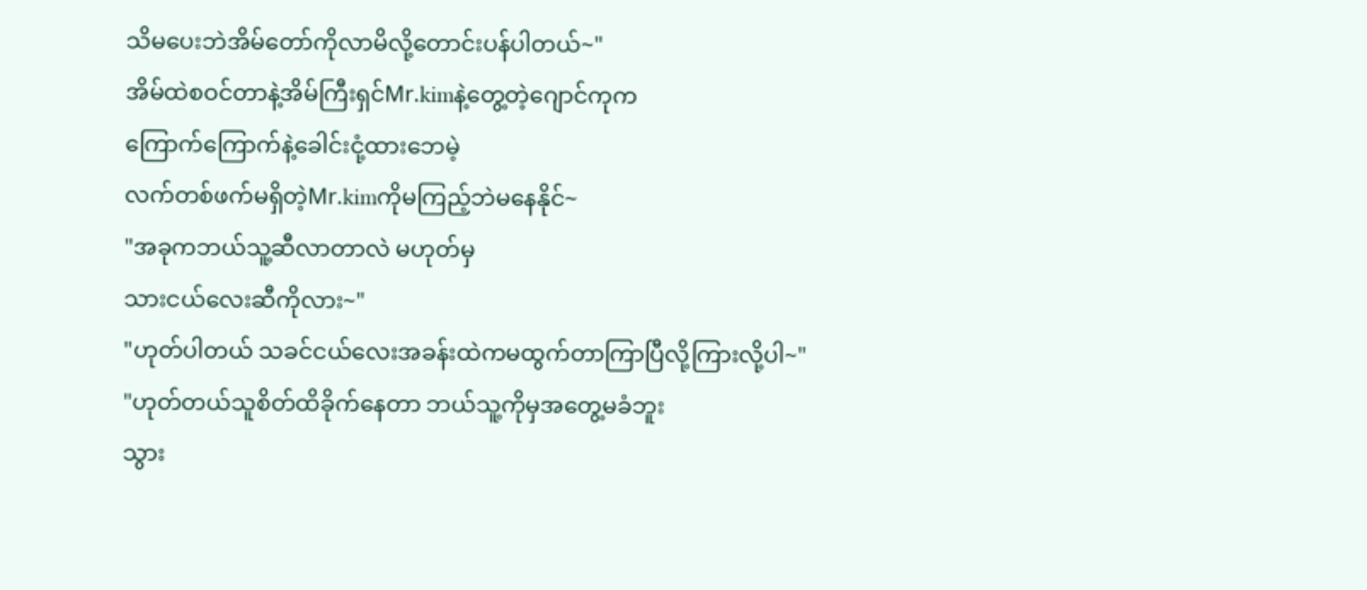သိမပေးဘဲအိမ်တော်ကိုလာမိလို့တောင်းပန်ပါတယ်~"
အိမ်ထဲစဝင်တာနဲ့အိမ်ကြီးရှင်Mr.kimနဲ့တွေ့တဲ့ဂျောင်ကုက
ကြောက်ကြောက်နဲ့ခေါင်းငုံ့ထားဘေမဲ့
လက်တစ်ဖက်မရှိတဲ့Mr.kimကိုမကြည့်ဘဲမနေနိုင်~
"အခုကဘယ်သူ့ဆီလာတာလဲ မဟုတ်မှ
သားငယ်လေးဆီကိုလား~"
"ဟုတ်ပါတယ် သခင်ငယ်လေးအခန်းထဲကမထွက်တာကြာပြီလို့ကြားလို့ပါ~"
"ဟုတ်တယ်သူစိတ်ထိခိုက်နေတာ ဘယ်သူ့ကိုမှအတွေ့မခံဘူး
သွား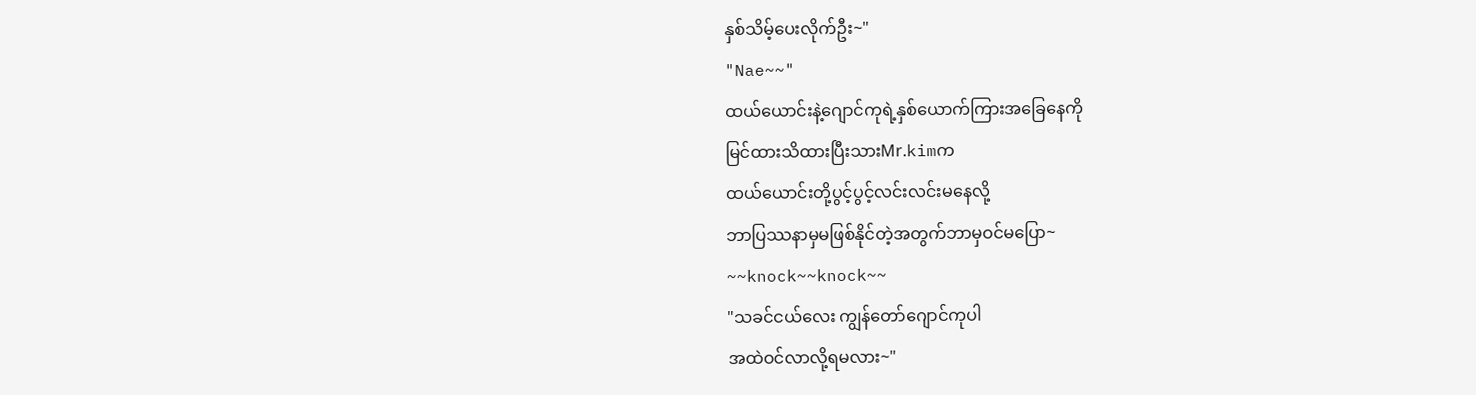နှစ်သိမ့်ပေးလိုက်ဦး~"
"Nae~~"
ထယ်ယောင်းနဲ့ဂျောင်ကုရဲ့နှစ်ယောက်ကြားအခြေနေကို
မြင်ထားသိထားပြီးသားMr.kimက
ထယ်ယောင်းတို့ပွင့်ပွင့်လင်းလင်းမနေလို့
ဘာပြဿနာမှမဖြစ်နိုင်တဲ့အတွက်ဘာမှဝင်မပြော~
~~knock~~knock~~
"သခင်ငယ်လေး ကျွန်တော်ဂျောင်ကုပါ
အထဲဝင်လာလို့ရမလား~"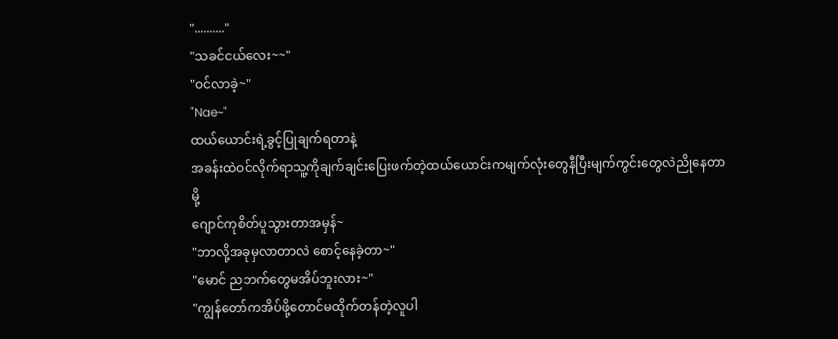".........."
"သခင်ငယ်လေး~~"
"ဝင်လာခဲ့~"
"Nae~"
ထယ်ယောင်းရဲ့ခွင့်ပြုချက်ရတာနဲ့
အခန်းထဲဝင်လိုက်ရာသူ့ကိုချက်ချင်းပြေးဖက်တဲ့ထယ်ယောင်းကမျက်လုံးတွေနီပြီးမျက်ကွင်းတွေလဲညိုနေတာမို့
ဂျောင်ကုစိတ်ပူသွားတာအမှန်~
"ဘာလို့အခုမှလာတာလဲ စောင့်နေခဲ့တာ~"
"မောင် ညဘက်တွေမအိပ်ဘူးလား~"
"ကျွန်တော်ကအိပ်ဖို့တောင်မထိုက်တန်တဲ့လူပါ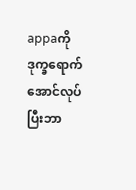appaကိုဒုက္ခရောက်အောင်လုပ်ပြီးဘာ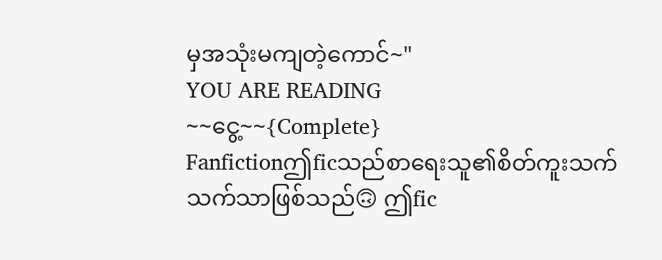မှအသုံးမကျတဲ့ကောင်~"
YOU ARE READING
~~ငွေ့~~{Complete}
Fanfictionဤficသည်စာရေးသူ၏စိတ်ကူးသက်သက်သာဖြစ်သည်🙃 ဤfic